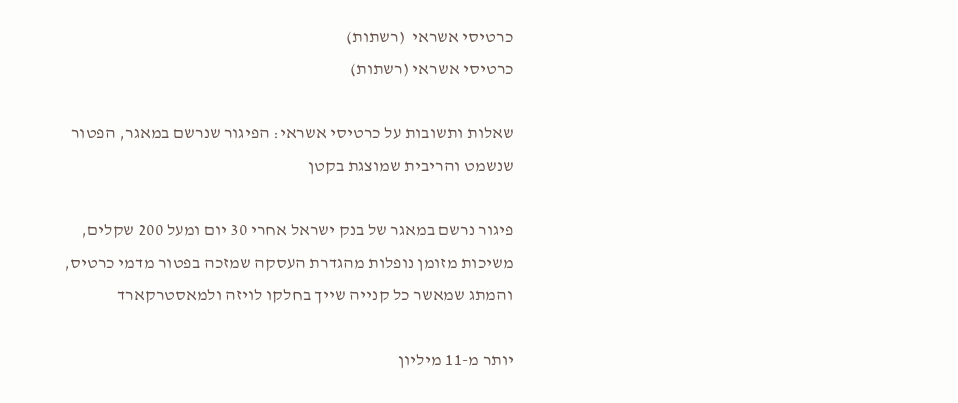כרטיסי אשראי  (רשתות)
כרטיסי אשראי (רשתות)

שאלות ותשובות על כרטיסי אשראי: הפיגור שנרשם במאגר, הפטור שנשמט והריבית שמוצגת בקטן

פיגור נרשם במאגר של בנק ישראל אחרי 30 יום ומעל 200 שקלים, משיכות מזומן נופלות מהגדרת העסקה שמזכה בפטור מדמי כרטיס, והמתג שמאשר כל קנייה שייך בחלקו לויזה ולמאסטרקארד

יותר מ-11 מיליון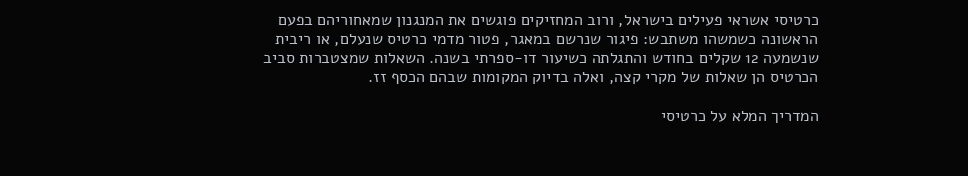כרטיסי אשראי פעילים בישראל, ורוב המחזיקים פוגשים את המנגנון שמאחוריהם בפעם הראשונה כשמשהו משתבש: פיגור שנרשם במאגר, פטור מדמי כרטיס שנעלם, או ריבית שנשמעה 12 שקלים בחודש והתגלתה כשיעור דו-ספרתי בשנה. השאלות שמצטברות סביב הכרטיס הן שאלות של מקרי קצה, ואלה בדיוק המקומות שבהם הכסף זז.

המדריך המלא על כרטיסי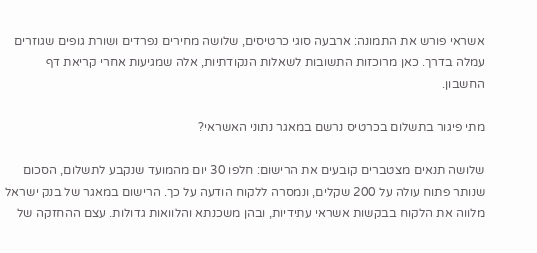אשראי פורש את התמונה: ארבעה סוגי כרטיסים, שלושה מחירים נפרדים ושורת גופים שגוזרים עמלה בדרך. כאן מרוכזות התשובות לשאלות הנקודתיות, אלה שמגיעות אחרי קריאת דף החשבון.

מתי פיגור בתשלום בכרטיס נרשם במאגר נתוני האשראי?

שלושה תנאים מצטברים קובעים את הרישום: חלפו 30 יום מהמועד שנקבע לתשלום, הסכום שנותר פתוח עולה על 200 שקלים, ונמסרה ללקוח הודעה על כך. הרישום במאגר של בנק ישראל מלווה את הלקוח בבקשות אשראי עתידיות, ובהן משכנתא והלוואות גדולות. עצם ההחזקה של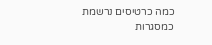כמה כרטיסים נרשמת כמסגרות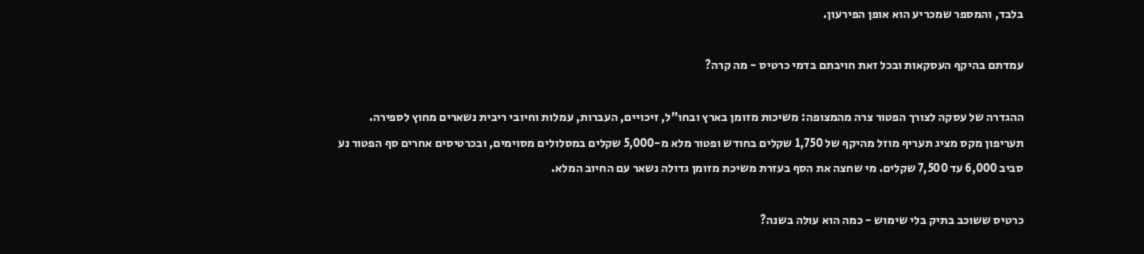בלבד, והמספר שמכריע הוא אופן הפירעון.

עמדתם בהיקף העסקאות ובכל זאת חויבתם בדמי כרטיס - מה קרה?

ההגדרה של עסקה לצורך הפטור צרה מהמצופה: משיכות מזומן בארץ ובחו"ל, זיכויים, העברות, עמלות וחיובי ריבית נשארים מחוץ לספירה. תעריפון מקס מציג תעריף מוזל מהיקף של 1,750 שקלים בחודש ופטור מלא מ-5,000 שקלים במסלולים מסוימים, ובכרטיסים אחרים סף הפטור נע סביב 6,000 עד 7,500 שקלים. מי שחצה את הסף בעזרת משיכת מזומן גדולה נשאר עם החיוב המלא.

כרטיס ששוכב בתיק בלי שימוש - כמה הוא עולה בשנה?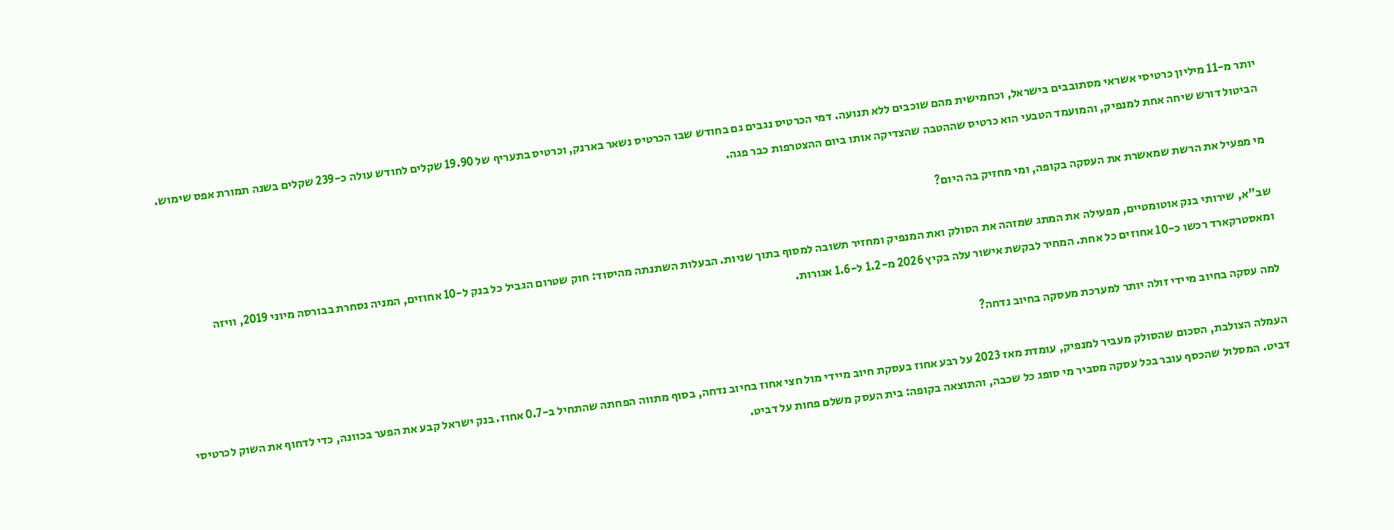יותר מ-11 מיליון כרטיסי אשראי מסתובבים בישראל, וכחמישית מהם שוכבים ללא תנועה. דמי הכרטיס נגבים גם בחודש שבו הכרטיס נשאר בארנק, וכרטיס בתעריף של 19.90 שקלים לחודש עולה כ-239 שקלים בשנה תמורת אפס שימוש. הביטול דורש שיחה אחת למנפיק, והמועמד הטבעי הוא כרטיס שההטבה שהצדיקה אותו ביום ההצטרפות כבר פגה.

מי מפעיל את הרשת שמאשרת את העסקה בקופה, ומי מחזיק בה היום?

שב"א, שירותי בנק אוטומטיים, מפעילה את המתג שמזהה את הסולק ואת המנפיק ומחזיר תשובה למסוף בתוך שניות. הבעלות השתנתה מהיסוד: חוק שטרום הגביל כל בנק ל-10 אחוזים, המניה נסחרת בבורסה מיוני 2019, וויזה ומאסטרקארד רכשו כ-10 אחוזים כל אחת. המחיר לבקשת אישור עלה בקיץ 2026 מ-1.2 ל-1.6 אגורות.

למה עסקה בחיוב מיידי זולה יותר למערכת מעסקה בחיוב נדחה?

העמלה הצולבת, הסכום שהסולק מעביר למנפיק, עומדת מאז 2023 על רבע אחוז בעסקת חיוב מיידי מול חצי אחוז בחיוב נדחה, בסוף מתווה הפחתה שהתחיל ב-0.7 אחוז. בנק ישראל קבע את הפער בכוונה, כדי לדחוף את השוק לכרטיסי דביט. המסלול שהכסף עובר בכל עסקה מסביר מי סופג כל שכבה, והתוצאה בקופה: בית העסק משלם פחות על דביט.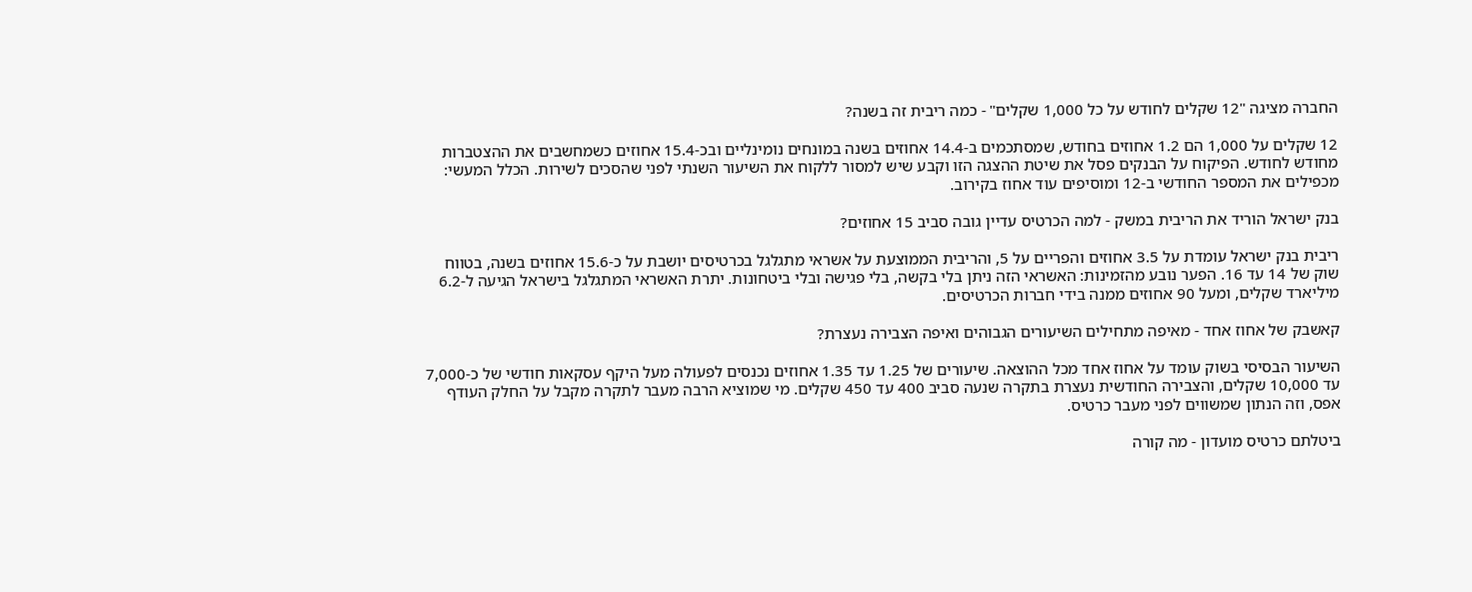החברה מציגה "12 שקלים לחודש על כל 1,000 שקלים" - כמה ריבית זה בשנה?

12 שקלים על 1,000 הם 1.2 אחוזים בחודש, שמסתכמים ב-14.4 אחוזים בשנה במונחים נומינליים ובכ-15.4 אחוזים כשמחשבים את ההצטברות מחודש לחודש. הפיקוח על הבנקים פסל את שיטת ההצגה הזו וקבע שיש למסור ללקוח את השיעור השנתי לפני שהסכים לשירות. הכלל המעשי: מכפילים את המספר החודשי ב-12 ומוסיפים עוד אחוז בקירוב.

בנק ישראל הוריד את הריבית במשק - למה הכרטיס עדיין גובה סביב 15 אחוזים?

ריבית בנק ישראל עומדת על 3.5 אחוזים והפריים על 5, והריבית הממוצעת על אשראי מתגלגל בכרטיסים יושבת על כ-15.6 אחוזים בשנה, בטווח שוק של 14 עד 16. הפער נובע מהזמינות: האשראי הזה ניתן בלי בקשה, בלי פגישה ובלי ביטחונות. יתרת האשראי המתגלגל בישראל הגיעה ל-6.2 מיליארד שקלים, ומעל 90 אחוזים ממנה בידי חברות הכרטיסים.

קאשבק של אחוז אחד - מאיפה מתחילים השיעורים הגבוהים ואיפה הצבירה נעצרת?

השיעור הבסיסי בשוק עומד על אחוז אחד מכל ההוצאה. שיעורים של 1.25 עד 1.35 אחוזים נכנסים לפעולה מעל היקף עסקאות חודשי של כ-7,000 עד 10,000 שקלים, והצבירה החודשית נעצרת בתקרה שנעה סביב 400 עד 450 שקלים. מי שמוציא הרבה מעבר לתקרה מקבל על החלק העודף אפס, וזה הנתון שמשווים לפני מעבר כרטיס.

ביטלתם כרטיס מועדון - מה קורה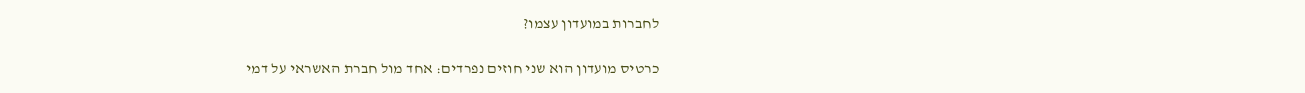לחברות במועדון עצמו?

כרטיס מועדון הוא שני חוזים נפרדים: אחד מול חברת האשראי על דמי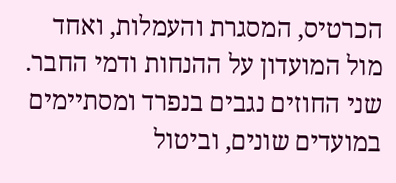הכרטיס, המסגרת והעמלות, ואחד מול המועדון על ההנחות ודמי החבר. שני החוזים נגבים בנפרד ומסתיימים במועדים שונים, וביטול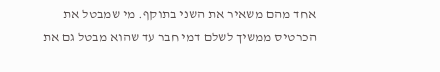אחד מהם משאיר את השני בתוקף. מי שמבטל את הכרטיס ממשיך לשלם דמי חבר עד שהוא מבטל גם את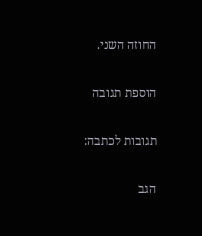החוזה השני.

הוספת תגובה

תגובות לכתבה:

הגב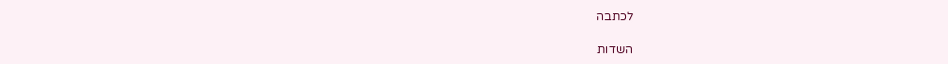לכתבה

השדות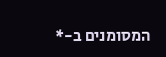המסומנים ב-*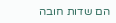הם שדות חובה